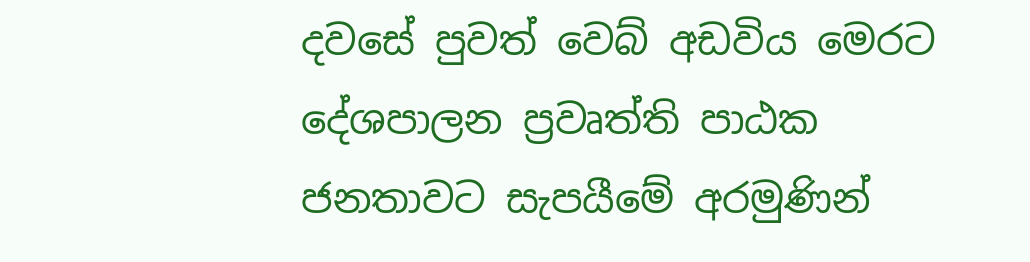දවසේ පුවත් වෙබ් අඩවිය මෙරට දේශපාලන ප්‍රවෘත්ති පාඨක ජනතාවට සැපයීමේ අරමුණින්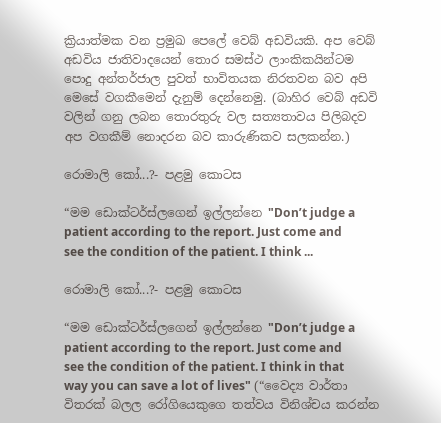ක්‍රියාත්මක වන ප්‍රමුඛ පෙලේ වෙබ් අඩවියකි. අප වෙබ් අඩවිය ජාතිවාදයෙන් තොර සමස්ථ ලාංකිකයින්ටම පොදු අන්තර්ජාල පුවත් භාවිතයක නිරතවන බව අපි මෙසේ වගකීමෙන් දැනුම් දෙන්නෙමු. (බාහිර වෙබ් අඩවි වලින් ගනු ලබන තොරතුරු වල සත්‍යතාවය පිලිබදව අප වගකීම් නොදරන බව කාරුණිකව සලකන්න.)

රොමාලි කෝ...?- පළමු කොටස

“මම ඩොක්ටර්ස්ලගෙන් ඉල්ලන්නෙ "Don’t judge a patient according to the report. Just come and see the condition of the patient. I think ...

රොමාලි කෝ...?- පළමු කොටස

“මම ඩොක්ටර්ස්ලගෙන් ඉල්ලන්නෙ "Don’t judge a patient according to the report. Just come and see the condition of the patient. I think in that way you can save a lot of lives" (“වෛද්‍ය වාර්තා විතරක් බලල රෝගියෙකුගෙ තත්වය විනිශ්චය කරන්න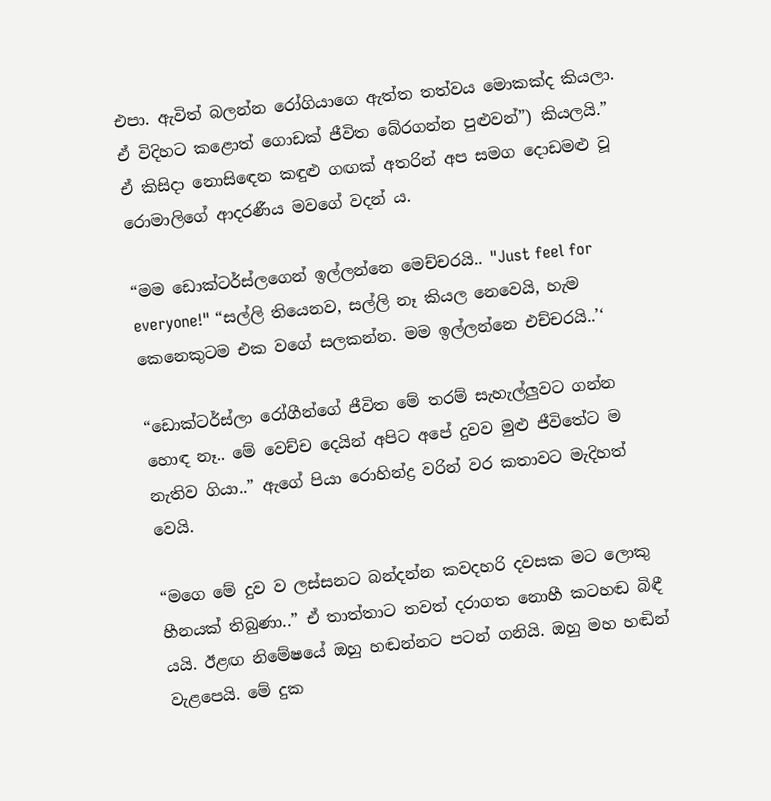එපා. ඇවිත් බලන්න රෝගියාගෙ ඇත්ත තත්වය මොකක්ද කියලා. ඒ විදිහට කළොත් ගොඩක් ජීවිත බේරගන්න පුළුවන්”) කියලයි.” ඒ කිසිදා නොසිඳෙන කඳුළු ගඟක් අතරින් අප සමග දොඩමළු වූ රොමාලිගේ ආදරණීය මවගේ වදන් ය.

“මම ඩොක්ටර්ස්ලගෙන් ඉල්ලන්නෙ මෙච්චරයි.. "Just feel for everyone!" “සල්ලි තියෙනව, සල්ලි නෑ කියල නෙවෙයි, හැම කෙනෙකුටම එක වගේ සලකන්න. මම ඉල්ලන්නෙ එච්චරයි..’‘

“ඩොක්ටර්ස්ලා රෝගීන්ගේ ජීවිත මේ තරම් සැහැල්ලුවට ගන්න හොඳ නෑ.. මේ වෙච්ච දෙයින් අපිට අපේ දුවව මුළු ජීවිතේට ම නැතිව ගියා..” ඇගේ පියා රොහින්ද්‍ර වරින් වර කතාවට මැදිහත් වෙයි.

“මගෙ මේ දුව ව ලස්සනට බන්දන්න කවදහරි දවසක මට ලොකු හීනයක් තිබුණා..” ඒ තාත්තාට තවත් දරාගත නොහී කටහඬ බිඳී යයි. ඊළඟ නිමේෂයේ ඔහු හඬන්නට පටන් ගනියි. ඔහු මහ හඬින් වැළපෙයි. මේ දුක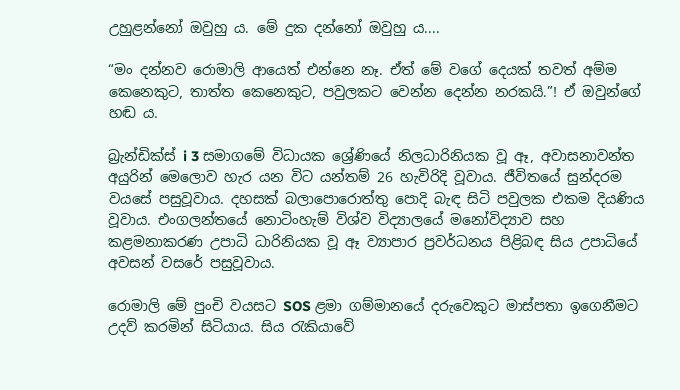උහුළන්නෝ ඔවුහු ය. මේ දුක දන්නෝ ඔවුහු ය....

“මං දන්නව රොමාලි ආයෙත් එන්නෙ නෑ. ඒත් මේ වගේ දෙයක් තවත් අම්ම කෙනෙකුට, තාත්ත කෙනෙකුට, පවුලකට වෙන්න දෙන්න නරකයි.”! ඒ ඔවුන්ගේ හඬ ය.

බ්‍රැන්ඩික්ස් i 3 සමාගමේ විධායක ශ්‍රේණියේ නිලධාරිනියක වූ ඈ, අවාසනාවන්ත අයුරින් මෙලොව හැර යන විට යන්තම් 26 හැවිරිදි වූවාය. ජීවිතයේ සුන්දරම වයසේ පසුවූවාය. දහසක් බලාපොරොත්තු පොදි බැඳ සිටි පවුලක එකම දියණිය වූවාය. එංගලන්තයේ නොටිංහැම් විශ්ව විද්‍යාලයේ මනෝවිද්‍යාව සහ කළමනාකරණ උපාධි ධාරිනියක වූ ඈ ව්‍යාපාර ප්‍රවර්ධනය පිළිබඳ සිය උපාධියේ අවසන් වසරේ පසුවූවාය.

රොමාලි මේ පුංචි වයසට SOS ළමා ගම්මානයේ දරුවෙකුට මාස්පතා ඉගෙනීමට උදව් කරමින් සිටියාය. සිය රැකියාවේ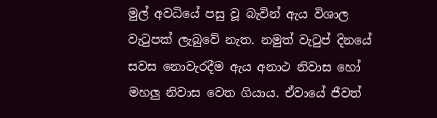මුල් අවධියේ පසු වූ බැවින් ඇය විශාල වැටුපක් ලැබුවේ නැත. නමුත් වැටුප් දිනයේ සවස නොවැරදීම ඇය අනාථ නිවාස හෝ මහලු නිවාස වෙත ගියාය. ඒවායේ ජීවත්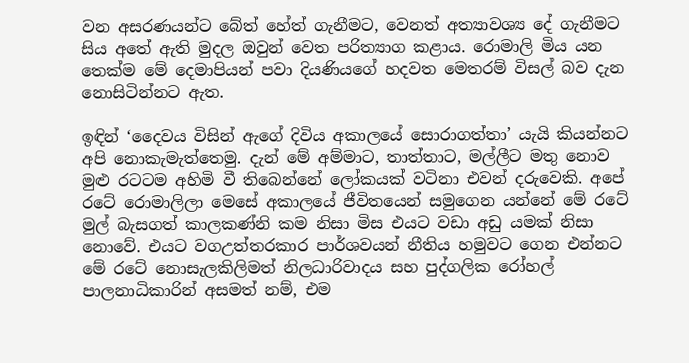වන අසරණයන්ට බේත් හේත් ගැනීමට, වෙනත් අත්‍යාවශ්‍ය දේ ගැනීමට සිය අතේ ඇති මුදල ඔවුන් වෙත පරිත්‍යාග කළාය. රොමාලි මිය යන තෙක්ම මේ දෙමාපියන් පවා දියණියගේ හදවත මෙතරම් විසල් බව දැන නොසිටින්නට ඇත.

ඉඳින් ‘දෛවය විසින් ඇගේ දිවිය අකාලයේ සොරාගත්තා’ යැයි කියන්නට අපි නොකැමැත්තෙමු. දැන් මේ අම්මාට, තාත්තාට, මල්ලීට මතු නොව මුළු රටටම අහිමි වී තිබෙන්නේ ලෝකයක් වටිනා එවන් දරුවෙකි. අපේ රටේ රොමාලිලා මෙසේ අකාලයේ ජීවිතයෙන් සමුගෙන යන්නේ මේ රටේ මුල් බැසගත් කාලකණ්නි කම නිසා මිස එයට වඩා අඩු යමක් නිසා නොවේ. එයට වගඋත්තරකාර පාර්ශවයන් නීතිය හමුවට ගෙන එන්නට මේ රටේ නොසැලකිලිමත් නිලධාරිවාදය සහ පුද්ගලික රෝහල් පාලනාධිකාරින් අසමත් නම්, එම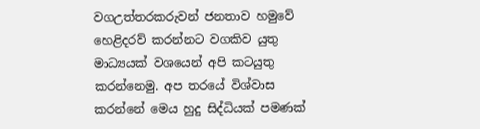වගඋත්තරකරුවන් ජනතාව හමුවේ හෙළිදරව් කරන්නට වගකිව යුතු මාධ්‍යයක් වශයෙන් අපි කටයුතු කරන්නෙමු. අප තරයේ විශ්වාස කරන්නේ මෙය හුදු සිද්ධියක් පමණක්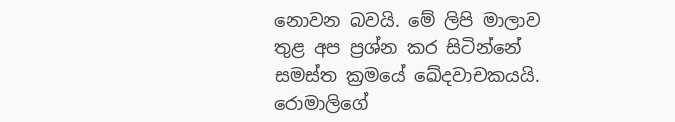නොවන බවයි. මේ ලිපි මාලාව තුළ අප ප්‍රශ්න කර සිටින්නේ සමස්ත ක්‍රමයේ ඛේදවාචකයයි. රොමාලිගේ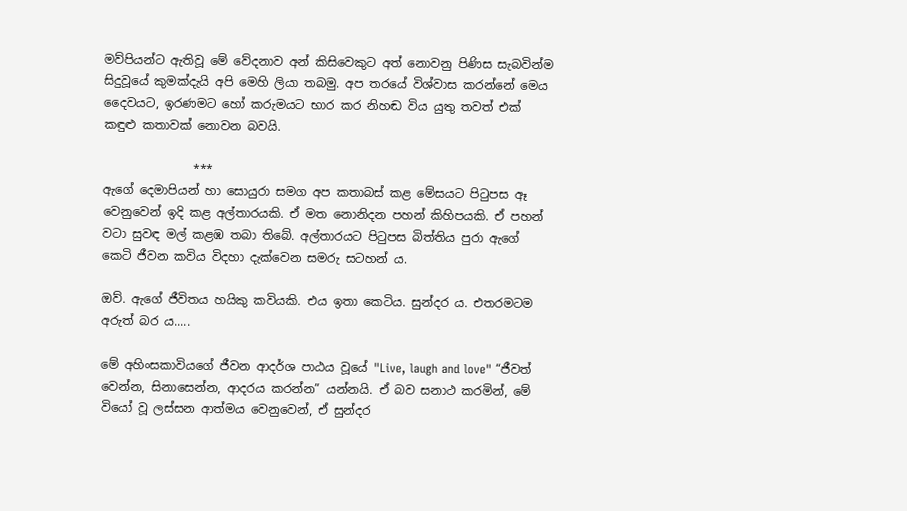මව්පියන්ට ඇතිවූ මේ වේදනාව අන් කිසිවෙකුට අත් නොවනු පිණිස සැබවින්ම සිදුවූයේ කුමක්දැයි අපි මෙහි ලියා තබමු. අප තරයේ විශ්වාස කරන්නේ මෙය දෛවයට, ඉරණමට හෝ කරුමයට භාර කර නිහඬ විය යුතු තවත් එක් කඳුළු කතාවක් නොවන බවයි.

               ***
ඇගේ දෙමාපියන් හා සොයුරා සමග අප කතාබස් කළ මේසයට පිටුපස ඈ වෙනුවෙන් ඉදි කළ අල්තාරයකි. ඒ මත නොනිදන පහන් කිහිපයකි. ඒ පහන් වටා සුවඳ මල් කළඹ තබා තිබේ. අල්තාරයට පිටුපස බිත්තිය පුරා ඇගේ කෙටි ජීවන කවිය විදහා දැක්වෙන සමරු සටහන් ය.

ඔව්. ඇගේ ජීවිතය හයිකු කවියකි. එය ඉතා කෙටිය. සුන්දර ය. එතරමටම අරුත් බර ය.....

මේ අහිංසකාවියගේ ජීවන ආදර්ශ පාඨය වූයේ "Live, laugh and love" “ජීවත් වෙන්න, සිනාසෙන්න, ආදරය කරන්න” යන්නයි. ඒ බව සනාථ කරමින්, මේ වියෝ වූ ලස්සන ආත්මය වෙනුවෙන්, ඒ සුන්දර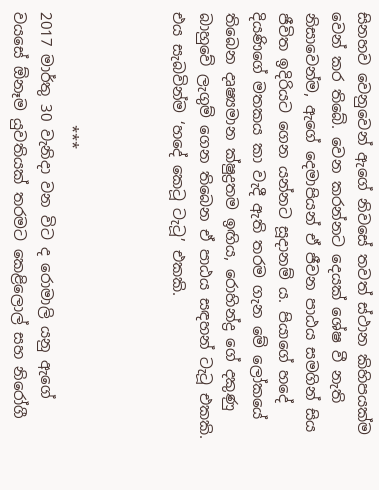සිනහව වෙනුවෙන් ඇගේ නිවසේ තවත් ස්ථාන කිහිපයක්ම වෙන් කර තිබේ. වෙන කරන්නට දෙයක් ශේෂ වී නැති නිසාවෙන්ම, ඇගේ දෙමාපියන් ඒ ජීවන පාඨය සමගින් සිය ජීවිත ඉදිරියට ගෙන යන්නට සූදානම් ය. පියාගේ හදේ දියණිගේ මතකය කා වැදී ඇති තරම ගැන මේ ලෝකයේ තිබෙන දෘෂ්‍යමාන ක්ෂුද්‍රතම ඉඟිය, රොහින්ද්‍ර ගේ දකුණු බාහුවේ ලැගුම් ගෙන තිබෙන ඒ පාඨය සඳහන් ටැටූ එකකි. එය සැබවින්ම ‘හදේ කෙටූ ටැටූ’ එකකි.



               ***
2017 මාර්තු 30 වැනිදා වන විට ද රොමාලි යනු ඇගේ වයසේ ඕනෑම යුවතියක් තරමට කෙළිලොල් සහ නිරෝගී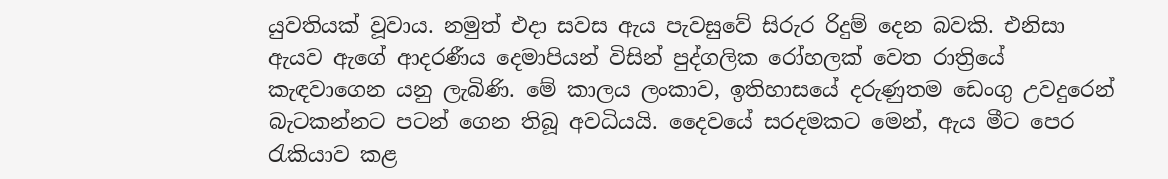යුවතියක් වූවාය. නමුත් එදා සවස ඇය පැවසුවේ සිරුර රිදුම් දෙන බවකි. එනිසා ඇයව ඇගේ ආදරණීය දෙමාපියන් විසින් පුද්ගලික රෝහලක් වෙත රාත්‍රියේ කැඳවාගෙන යනු ලැබිණි. මේ කාලය ලංකාව, ඉතිහාසයේ දරුණුතම ඩෙංගු උවදුරෙන් බැටකන්නට පටන් ගෙන තිබූ අවධියයි. දෛවයේ සරදමකට මෙන්, ඇය මීට පෙර රැකියාව කළ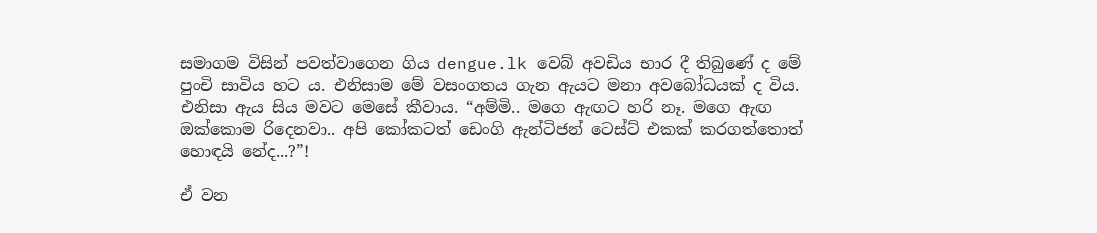සමාගම විසින් පවත්වාගෙන ගිය dengue.lk වෙබ් අවඩිය භාර දී තිබුණේ ද මේ පුංචි සාවිය හට ය. එනිසාම මේ වසංගතය ගැන ඇයට මනා අවබෝධයක් ද විය. එනිසා ඇය සිය මවට මෙසේ කීවාය. “අම්මි.. මගෙ ඇඟට හරි නෑ. මගෙ ඇඟ ඔක්කොම රිදෙනවා.. අපි කෝකටත් ඩෙංගි ඇන්ටිජන් ටෙස්ට් එකක් කරගත්තොත් හොඳයි නේද...?”!

ඒ වන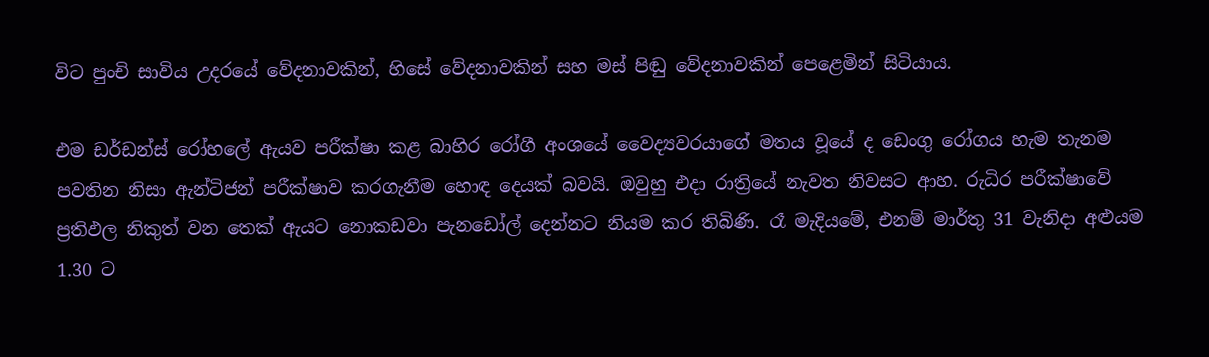විට පුංචි සාවිය උදරයේ වේදනාවකින්, හිසේ වේදනාවකින් සහ මස් පිඬු වේදනාවකින් පෙළෙමින් සිටියාය.

එම ඩර්ඩන්ස් රෝහලේ ඇයව පරීක්ෂා කළ බාහිර රෝගී අංශයේ වෛද්‍යවරයාගේ මතය වූයේ ද ඩෙංගු රෝගය හැම තැනම පවතින නිසා ඇන්ටිජන් පරීක්ෂාව කරගැනීම හොඳ දෙයක් බවයි. ඔවුහු එදා රාත්‍රියේ නැවත නිවසට ආහ. රුධිර පරීක්ෂාවේ ප්‍රතිඵල නිකුත් වන තෙක් ඇයට නොකඩවා පැනඩෝල් දෙන්නට නියම කර තිබිණි. රෑ මැදියමේ, එනම් මාර්තු 31 වැනිදා අළුයම 1.30 ට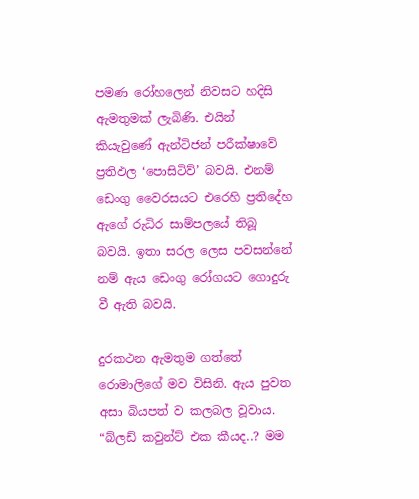පමණ රෝහලෙන් නිවසට හදිසි ඇමතුමක් ලැබිණි. එයින් කියැවුණේ ඇන්ටිජන් පරීක්ෂාවේ ප්‍රතිඵල ‘පොසිටිව්’ බවයි. එනම් ඩෙංගු වෛරසයට එරෙහි ප්‍රතිදේහ ඇගේ රුධිර සාම්පලයේ තිබූ බවයි. ඉතා සරල ලෙස පවසන්නේ නම් ඇය ඩෙංගු රෝගයට ගොදුරු වී ඇති බවයි.

දුරකථන ඇමතුම ගත්තේ රොමාලිගේ මව විසිනි. ඇය පුවත අසා බියපත් ව කලබල වූවාය. “බ්ලඩ් කවුන්ට් එක කීයද..? මම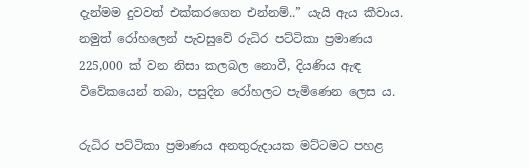දැන්මම දුවවත් එක්කරගෙන එන්නම්..” යැයි ඇය කීවාය. නමුත් රෝහලෙන් පැවසුවේ රුධිර පට්ටිකා ප්‍රමාණය 225,000 ක් වන නිසා කලබල නොවී, දියණිය ඇඳ විවේකයෙන් තබා, පසුදින රෝහලට පැමිණෙන ලෙස ය.

රුධිර පට්ටිකා ප්‍රමාණය අනතුරුදායක මට්ටමට පහළ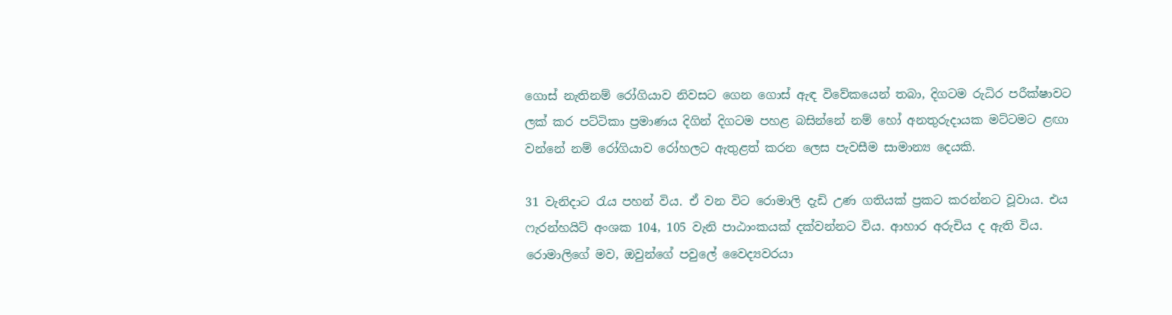ගොස් නැතිනම් රෝගියාව නිවසට ගෙන ගොස් ඇඳ විවේකයෙන් තබා, දිගටම රුධිර පරීක්ෂාවට ලක් කර පට්ටිකා ප්‍රමාණය දිගින් දිගටම පහළ බසින්නේ නම් හෝ අනතුරුදායක මට්ටමට ළඟා වන්නේ නම් රෝගියාව රෝහලට ඇතුළත් කරන ලෙස පැවසීම සාමාන්‍ය දෙයකි.

31 වැනිදාට රැය පහන් විය. ඒ වන විට රොමාලි දැඩි උණ ගතියක් ප්‍රකට කරන්නට වූවාය. එය ෆැරන්හයිට් අංශක 104, 105 වැනි පාඨාංකයක් දක්වන්නට විය. ආහාර අරුචිය ද ඇති විය. රොමාලිගේ මව, ඔවුන්ගේ පවුලේ වෛද්‍යවරයා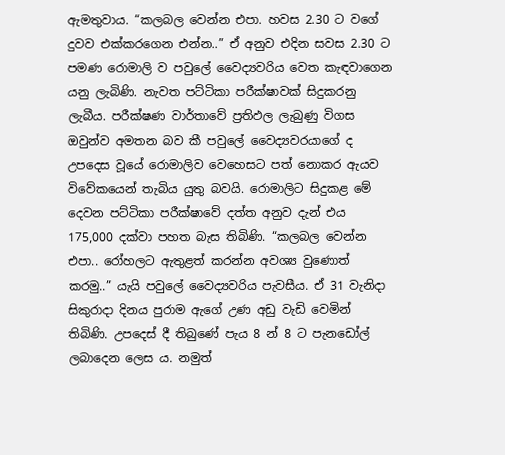ඇමතුවාය. “කලබල වෙන්න එපා. හවස 2.30 ට වගේ දුවව එක්කරගෙන එන්න..” ඒ අනුව එදින සවස 2.30 ට පමණ රොමාලි ව පවුලේ වෛද්‍යවරිය වෙත කැඳවාගෙන යනු ලැබිණි. නැවත පට්ටිකා පරීක්ෂාවක් සිදුකරනු ලැබීය. පරීක්ෂණ වාර්තාවේ ප්‍රතිඵල ලැබුණු විගස ඔවුන්ව අමතන බව කී පවුලේ වෛද්‍යවරයාගේ ද උපදෙස වූයේ රොමාලිව වෙහෙසට පත් නොකර ඇයව විවේකයෙන් තැබිය යුතු බවයි. රොමාලිට සිදුකළ මේ දෙවන පට්ටිකා පරීක්ෂාවේ දත්ත අනුව දැන් එය 175,000 දක්වා පහත බැස තිබිණි. “කලබල වෙන්න එපා.. රෝහලට ඇතුළත් කරන්න අවශ්‍ය වුණොත් කරමු..” යැයි පවුලේ වෛද්‍යවරිය පැවසීය. ඒ 31 වැනිදා සිකුරාදා දිනය පුරාම ඇගේ උණ අඩු වැඩි වෙමින් තිබිණි. උපදෙස් දී තිබුණේ පැය 8 න් 8 ට පැනඩෝල් ලබාදෙන ලෙස ය. නමුත්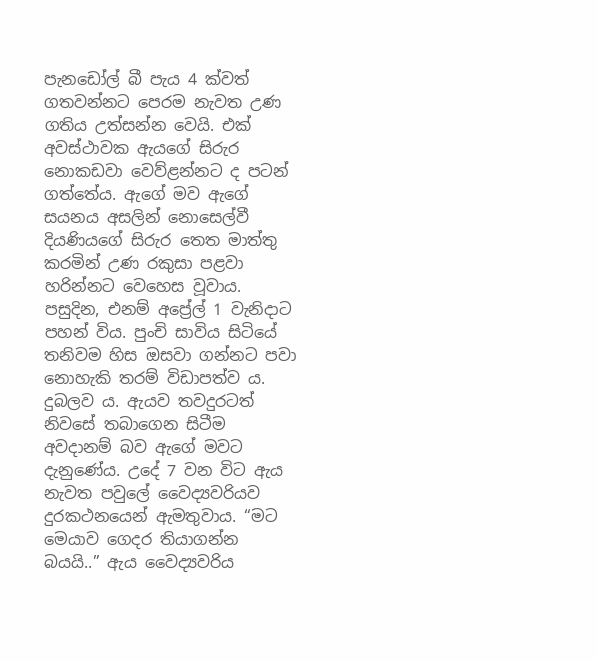පැනඩෝල් බී පැය 4 ක්වත් ගතවන්නට පෙරම නැවත උණ ගතිය උත්සන්න වෙයි. එක් අවස්ථාවක ඇයගේ සිරුර නොකඩවා වෙව්ළන්නට ද පටන් ගත්තේය. ඇගේ මව ඇගේ සයනය අසලින් නොසෙල්වී දියණියගේ සිරුර තෙත මාත්තු කරමින් උණ රකුසා පළවා හරින්නට වෙහෙස වූවාය. පසුදින, එනම් අප්‍රේල් 1 වැනිදාට පහන් විය. පුංචි සාවිය සිටියේ තනිවම හිස ඔසවා ගන්නට පවා නොහැකි තරම් විඩාපත්ව ය. දුබලව ය. ඇයව තවදුරටත් නිවසේ තබාගෙන සිටීම අවදානම් බව ඇගේ මවට දැනුණේය. උදේ 7 වන විට ඇය නැවත පවුලේ වෛද්‍යවරියව දුරකථනයෙන් ඇමතුවාය. “මට මෙයාව ගෙදර තියාගන්න බයයි..” ඇය වෛද්‍යවරිය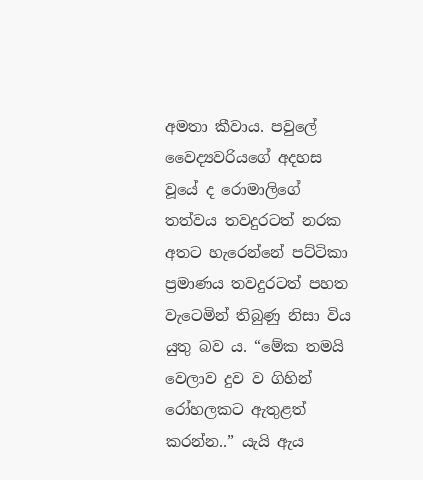අමතා කීවාය. පවුලේ වෛද්‍යවරියගේ අදහස වූයේ ද රොමාලිගේ තත්වය තවදුරටත් නරක අතට හැරෙන්නේ පට්ටිකා ප්‍රමාණය තවදුරටත් පහත වැටෙමින් තිබුණු නිසා විය යුතු බව ය. “මේක තමයි වෙලාව දුව ව ගිහින් රෝහලකට ඇතුළත් කරන්න..” යැයි ඇය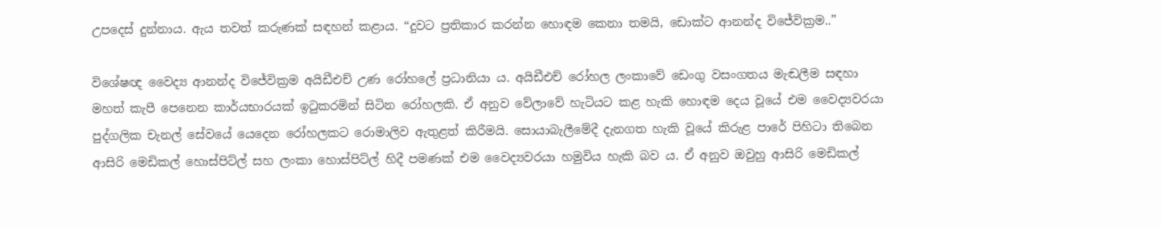උපදෙස් දුන්නාය. ඇය තවත් කරුණක් සඳහන් කළාය. “දුවට ප්‍රතිකාර කරන්න හොඳම කෙනා තමයි, ඩොක්ට ආනන්ද විජේවික්‍රම..”

විශේෂඥ වෛද්‍ය ආනන්ද විජේවික්‍රම අයිඩීඑච් උණ රෝහලේ ප්‍රධානියා ය. අයිඩීඑච් රෝහල ලංකාවේ ඩෙංගු වසංගතය මැඬලීම සඳහා මහත් කැපී පෙනෙන කාර්යභාරයක් ඉටුකරමින් සිටින රෝහලකි. ඒ අනුව වේලාවේ හැටියට කළ හැකි හොඳම දෙය වූයේ එම වෛද්‍යවරයා පුද්ගලික චැනල් සේවයේ යෙදෙන රෝහලකට රොමාලිව ඇතුළත් කිරීමයි. සොයාබැලීමේදී දැනගත හැකි වූයේ කිරුළ පාරේ පිහිටා තිබෙන ආසිරි මෙඩිකල් හොස්පිට්ල් සහ ලංකා හොස්පිට්ල් හිදී පමණක් එම වෛද්‍යවරයා හමුවිය හැකි බව ය. ඒ අනුව ඔවුහු ආසිරි මෙඩිකල්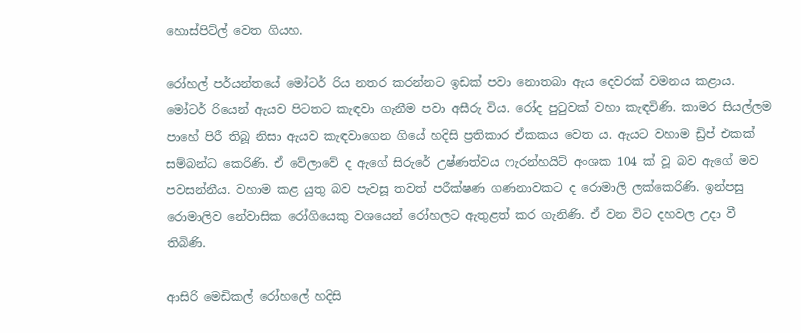හොස්පිට්ල් වෙත ගියහ.

රෝහල් පර්යන්තයේ මෝටර් රිය නතර කරන්නට ඉඩක් පවා නොතබා ඇය දෙවරක් වමනය කළාය. මෝටර් රියෙන් ඇයව පිටතට කැඳවා ගැනීම පවා අසීරු විය. රෝද පුටුවක් වහා කැඳවිණි. කාමර සියල්ලම පාහේ පිරී තිබූ නිසා ඇයව කැඳවාගෙන ගියේ හදිසි ප්‍රතිකාර ඒකකය වෙත ය. ඇයට වහාම ඩ්‍රිප් එකක් සම්බන්ධ කෙරිණි. ඒ වේලාවේ ද ඇගේ සිරුරේ උෂ්ණත්වය ෆැරන්හයිට් අංශක 104 ක් වූ බව ඇගේ මව පවසන්නීය. වහාම කළ යුතු බව පැවසූ තවත් පරීක්ෂණ ගණනාවකට ද රොමාලි ලක්කෙරිණි. ඉන්පසු රොමාලිව නේවාසික රෝගියෙකු වශයෙන් රෝහලට ඇතුළත් කර ගැනිණි. ඒ වන විට දහවල උදා වී තිබිණි.

ආසිරි මෙඩිකල් රෝහලේ හදිසි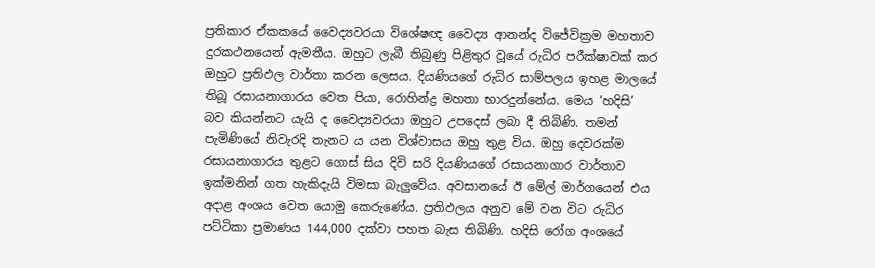ප්‍රතිකාර ඒකකයේ වෛද්‍යවරයා විශේෂඥ වෛද්‍ය ආනන්ද විජේවික්‍රම මහතාව දුරකථනයෙන් ඇමතීය. ඔහුට ලැබී තිබුණු පිළිතුර වූයේ රුධිර පරීක්ෂාවක් කර ඔහුට ප්‍රතිඵල වාර්තා කරන ලෙසය. දියණියගේ රුධිර සාම්පලය ඉහළ මාලයේ තිබූ රසායනාගාරය වෙත පියා, රොහින්ද්‍ර මහතා භාරදුන්නේය. මෙය ‘හදිසි’ බව කියන්නට යැයි ද වෛද්‍යවරයා ඔහුට උපදෙස් ලබා දී තිබිණි. තමන් පැමිණියේ නිවැරදි තැනට ය යන විශ්වාසය ඔහු තුළ විය. ඔහු දෙවරක්ම රසායනාගාරය තුළට ගොස් සිය දිවි සරි දියණියගේ රසායනාගාර වාර්තාව ඉක්මනින් ගත හැකිදැයි විමසා බැලුවේය. අවසානයේ ඊ මේල් මාර්ගයෙන් එය අදාළ අංශය වෙත යොමු කෙරුණේය. ප්‍රතිඵලය අනුව මේ වන විට රුධිර පට්ටිකා ප්‍රමාණය 144,000 දක්වා පහත බැස තිබිණි. හදිසි රෝග අංශයේ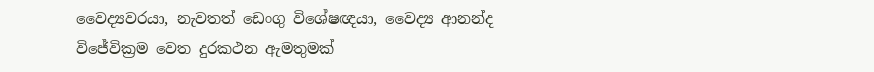වෛද්‍යවරයා, නැවතත් ඩෙංගු විශේෂඥයා, වෛද්‍ය ආනන්ද විජේවික්‍රම වෙත දුරකථන ඇමතුමක්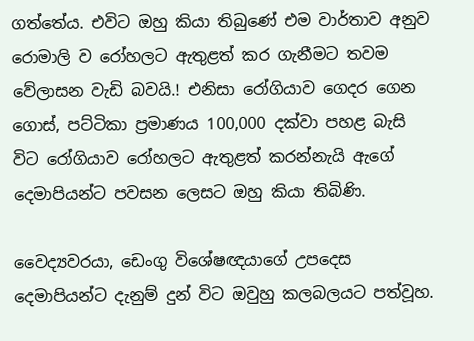ගත්තේය. එවිට ඔහු කියා තිබුණේ එම වාර්තාව අනුව රොමාලි ව රෝහලට ඇතුළත් කර ගැනීමට තවම වේලාසන වැඩි බවයි.! එනිසා රෝගියාව ගෙදර ගෙන ගොස්, පට්ටිකා ප්‍රමාණය 100,000 දක්වා පහළ බැසි විට රෝගියාව රෝහලට ඇතුළත් කරන්නැයි ඇගේ දෙමාපියන්ට පවසන ලෙසට ඔහු කියා තිබිණි.

වෛද්‍යවරයා, ඩෙංගු විශේෂඥයාගේ උපදෙස දෙමාපියන්ට දැනුම් දුන් විට ඔවුහු කලබලයට පත්වූහ.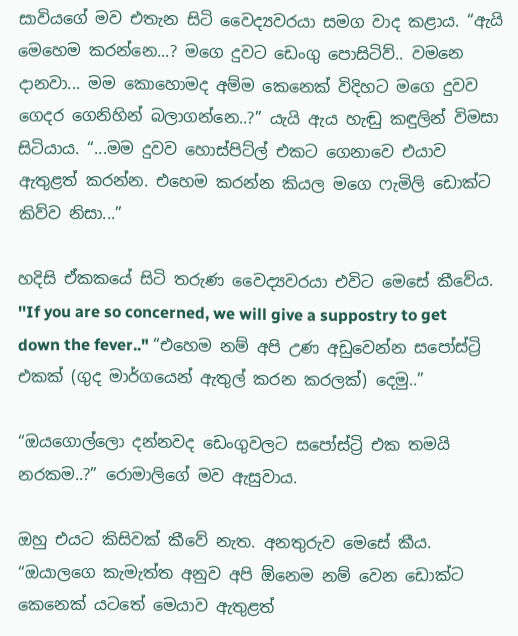සාවියගේ මව එතැන සිටි වෛද්‍යවරයා සමග වාද කළාය. “ඇයි මෙහෙම කරන්නෙ...? මගෙ දුවට ඩෙංගු පොසිටිව්.. වමනෙ දානවා... මම කොහොමද අම්ම කෙනෙක් විදිහට මගෙ දුවව ගෙදර ගෙනිහින් බලාගන්නෙ..?” යැයි ඇය හැඬු කඳුලින් විමසා සිටියාය. “...මම දුවව හොස්පිට්ල් එකට ගෙනාවෙ එයාව ඇතුළත් කරන්න. එහෙම කරන්න කියල මගෙ ෆැමිලි ඩොක්ට කිව්ව නිසා...”

හදිසි ඒකකයේ සිටි තරුණ වෛද්‍යවරයා එවිට මෙසේ කීවේය. ''If you are so concerned, we will give a suppostry to get down the fever.." “එහෙම නම් අපි උණ අඩුවෙන්න සපෝස්ට්‍රි එකක් (ගුද මාර්ගයෙන් ඇතුල් කරන කරලක්) දෙමු..”

“ඔයගොල්ලො දන්නවද ඩෙංගුවලට සපෝස්ට්‍රි එක තමයි නරකම..?” රොමාලිගේ මව ඇසුවාය.

ඔහු එයට කිසිවක් කීවේ නැත. අනතුරුව මෙසේ කීය. “ඔයාලගෙ කැමැත්ත අනුව අපි ඕනෙම නම් වෙන ඩොක්ට කෙනෙක් යටතේ මෙයාව ඇතුළත්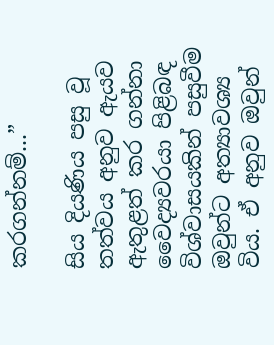කරගන්නම්...”

සිය දියණිය පසු වූ තත්වය අනුව ඇයව ඇතුළත් කර ගන්නා වෛද්‍යවරයා පිළිබඳ විශ්වාසයකින් පසුවීම ඔවුන්ට අත්‍යාවශ්‍ය විය. ඒ අනුව ඔවුන්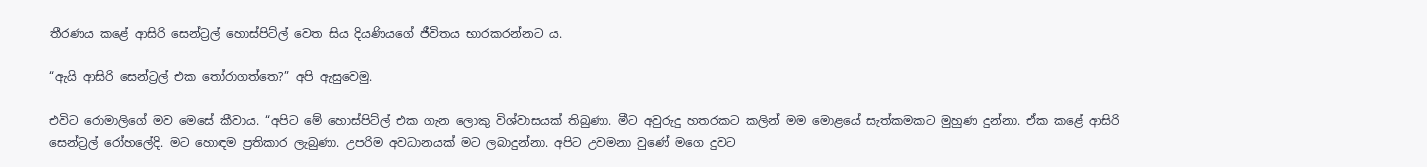තීරණය කළේ ආසිරි සෙන්ට්‍රල් හොස්පිට්ල් වෙත සිය දියණියගේ ජීවිතය භාරකරන්නට ය.

“ඇයි ආසිරි සෙන්ට්‍රල් එක තෝරාගත්තෙ?” අපි ඇසුවෙමු.

එවිට රොමාලිගේ මව මෙසේ කීවාය. “අපිට මේ හොස්පිට්ල් එක ගැන ලොකු විශ්වාසයක් තිබුණා. මීට අවුරුදු හතරකට කලින් මම මොළයේ සැත්කමකට මුහුණ දුන්නා. ඒක කළේ ආසිරි සෙන්ට්‍රල් රෝහලේදි. මට හොඳම ප්‍රතිකාර ලැබුණා. උපරිම අවධානයක් මට ලබාදුන්නා. අපිට උවමනා වුණේ මගෙ දුවට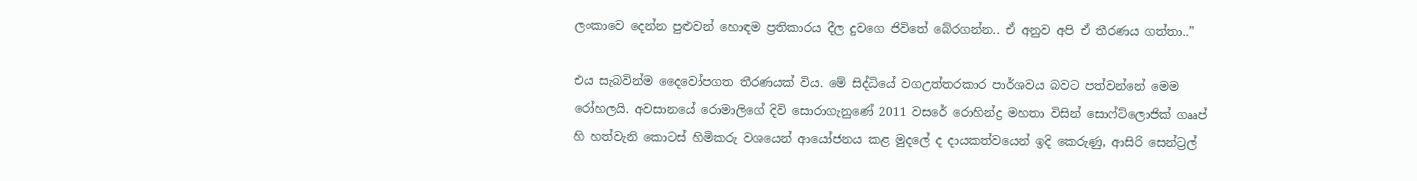ලංකාවෙ දෙන්න පුළුවන් හොඳම ප්‍රතිකාරය දීල දුවගෙ ජිවිතේ බේරගන්න.. ඒ අනුව අපි ඒ තීරණය ගත්තා..”

එය සැබවින්ම දෛවෝපගත තීරණයක් විය. මේ සිද්ධියේ වගඋත්තරකාර පාර්ශවය බවට පත්වන්නේ මෙම රෝහලයි. අවසානයේ රොමාලිගේ දිවි සොරාගැනුණේ 2011 වසරේ රොහින්ද්‍ර මහතා විසින් සොෆ්ට්ලොජික් ගෲප් හි හත්වැනි කොටස් හිමිකරු වශයෙන් ආයෝජනය කළ මුදලේ ද දායකත්වයෙන් ඉදි කෙරුණු, ආසිරි සෙන්ට්‍රල්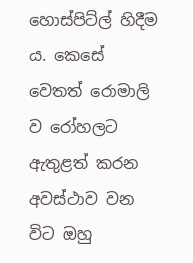හොස්පිට්ල් හිදීම ය. කෙසේ වෙතත් රොමාලි ව රෝහලට ඇතුළත් කරන අවස්ථාව වන විට ඔහු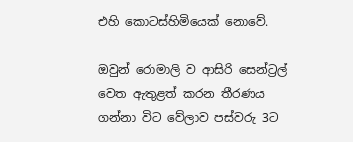එහි කොටස්හිමියෙක් නොවේ.

ඔවුන් රොමාලි ව ආසිරි සෙන්ට්‍රල් වෙත ඇතුළත් කරන තීරණය ගන්නා විට වේලාව පස්වරු 3ට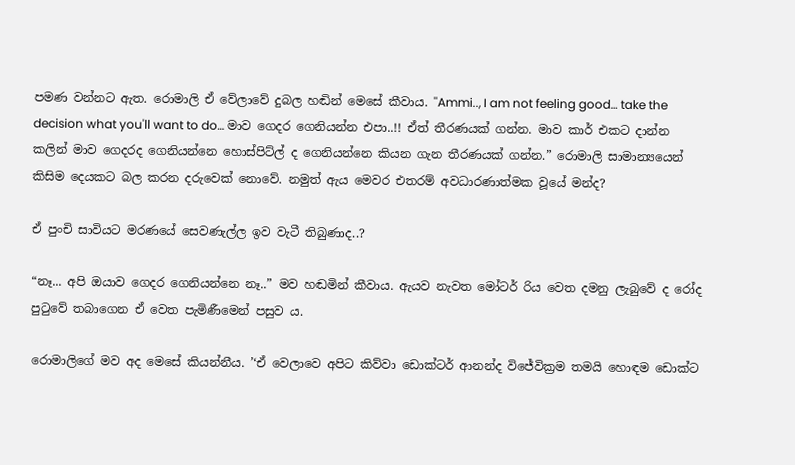පමණ වන්නට ඇත. රොමාලි ඒ වේලාවේ දුබල හඬින් මෙසේ කීවාය. ''Ammi.., I am not feeling good… take the decision what you'll want to do… මාව ගෙදර ගෙනියන්න එපා..!! ඒත් තීරණයක් ගන්න. මාව කාර් එකට දාන්න කලින් මාව ගෙදරද ගෙනියන්නෙ හොස්පිට්ල් ද ගෙනියන්නෙ කියන ගැන තීරණයක් ගන්න.” රොමාලි සාමාන්‍යයෙන් කිසිම දෙයකට බල කරන දරුවෙක් නොවේ. නමුත් ඇය මෙවර එතරම් අවධාරණාත්මක වූයේ මන්ද?

ඒ පුංචි සාවියට මරණයේ සෙවණැල්ල ඉව වැටී තිබුණාද..?

“නෑ... අපි ඔයාව ගෙදර ගෙනියන්නෙ නෑ..” මව හඬමින් කීවාය. ඇයව නැවත මෝටර් රිය වෙත දමනු ලැබුවේ ද රෝද පුටුවේ තබාගෙන ඒ වෙත පැමිණීමෙන් පසුව ය.

රොමාලිගේ මව අද මෙසේ කියන්නීය. ’‘ඒ වෙලාවෙ අපිට කිව්වා ඩොක්ටර් ආනන්ද විජේවික්‍රම තමයි හොඳම ඩොක්ට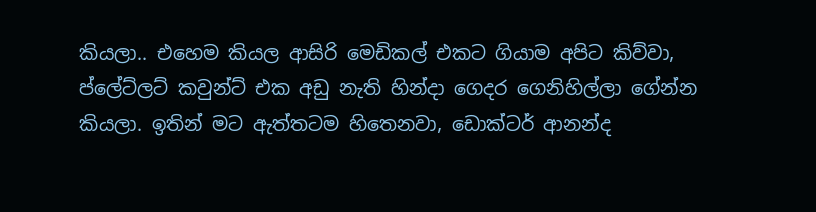කියලා.. එහෙම කියල ආසිරි මෙඩිකල් එකට ගියාම අපිට කිව්වා, ප්ලේට්ලට් කවුන්ට් එක අඩු නැති හින්දා ගෙදර ගෙනිහිල්ලා ගේන්න කියලා. ඉතින් මට ඇත්තටම හිතෙනවා, ඩොක්ටර් ආනන්ද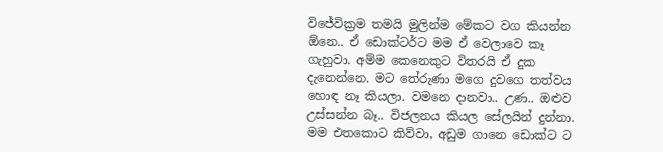විජේවික්‍රම තමයි මුලින්ම මේකට වග කියන්න ඕනෙ.. ඒ ඩොක්ටර්ට මම ඒ වෙලාවෙ කෑ ගැහුවා. අම්ම කෙනෙකුට විතරයි ඒ දුක දැනෙන්නෙ. මට තේරුණා මගෙ දුවගෙ තත්වය හොඳ නෑ කියලා. වමනෙ දානවා.. උණ.. ඔළුව උස්සන්න බෑ.. විජලනය කියල සේලයින් දුන්නා. මම එතකොට කිව්වා, අඩුම ගානෙ ඩොක්ට ට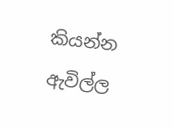කියන්න ඇවිල්ල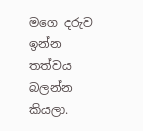මගෙ දරුව ඉන්න තත්වය බලන්න කියලා.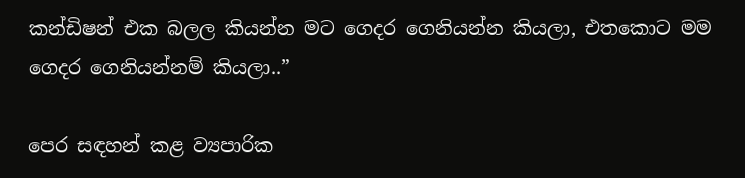කන්ඩිෂන් එක බලල කියන්න මට ගෙදර ගෙනියන්න කියලා, එතකොට මම ගෙදර ගෙනියන්නම් කියලා..”

පෙර සඳහන් කළ ව්‍යපාරික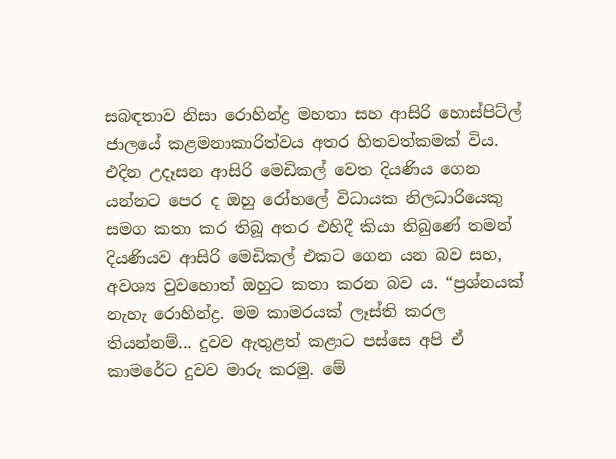සබඳතාව නිසා රොහින්ද්‍ර මහතා සහ ආසිරි හොස්පිට්ල් ජාලයේ කළමනාකාරිත්වය අතර හිතවත්කමක් විය. එදින උදෑසන ආසිරි මෙඩිකල් වෙත දියණිය ගෙන යන්නට පෙර ද ඔහු රෝහලේ විධායක නිලධාරියෙකු සමග කතා කර තිබූ අතර එහිදී කියා තිබුණේ තමන් දියණියව ආසිරි මෙඩිකල් එකට ගෙන යන බව සහ, අවශ්‍ය වුවහොත් ඔහුට කතා කරන බව ය. “ප්‍රශ්නයක් නැහැ රොහින්ද්‍ර. මම කාමරයක් ලෑස්ති කරල තියන්නම්... දුවව ඇතුළත් කළාට පස්සෙ අපි ඒ කාමරේට දුවව මාරු කරමු. මේ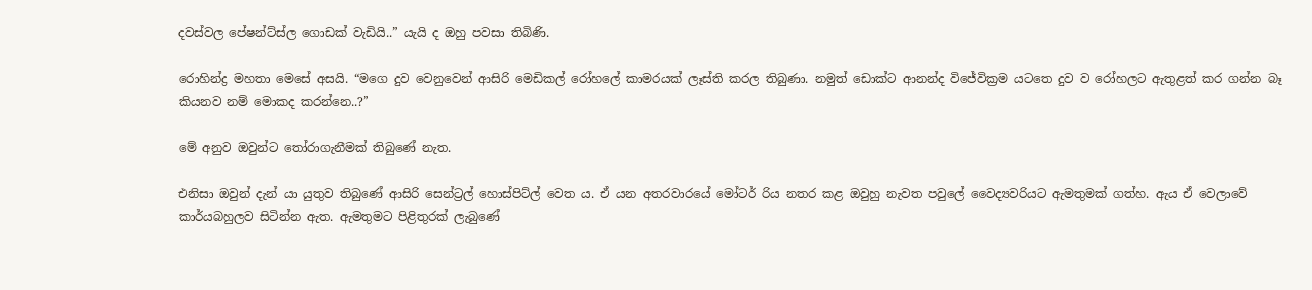දවස්වල පේෂන්ට්ස්ල ගොඩක් වැඩියි..” යැයි ද ඔහු පවසා තිබිණි.

රොහින්ද්‍ර මහතා මෙසේ අසයි. “මගෙ දුව වෙනුවෙන් ආසිරි මෙඩිකල් රෝහලේ කාමරයක් ලෑස්ති කරල තිබුණා. නමුත් ඩොක්ට ආනන්ද විජේවික්‍රම යටතෙ දුව ව රෝහලට ඇතුළත් කර ගන්න බෑ කියනව නම් මොකද කරන්නෙ..?”

මේ අනුව ඔවුන්ට තෝරාගැනීමක් තිබුණේ නැත.

එනිසා ඔවුන් දැන් යා යුතුව තිබුණේ ආසිරි සෙන්ට්‍රල් හොස්පිට්ල් වෙත ය. ඒ යන අතරවාරයේ මෝටර් රිය නතර කළ ඔවුහු නැවත පවුලේ වෛද්‍යවරියට ඇමතුමක් ගත්හ. ඇය ඒ වෙලාවේ කාර්යබහුලව සිටින්න ඇත. ඇමතුමට පිළිතුරක් ලැබුණේ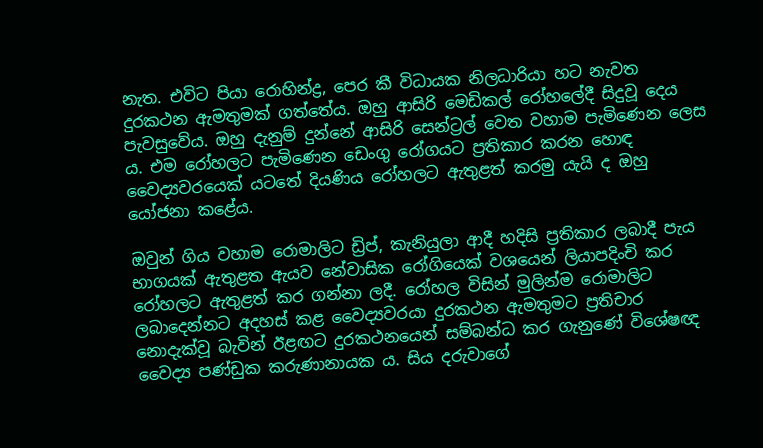නැත. එවිට පියා රොහින්ද්‍ර, පෙර කී විධායක නිලධාරියා හට නැවත දුරකථන ඇමතුමක් ගත්තේය. ඔහු ආසිරි මෙඩිකල් රෝහලේදී සිදුවූ දෙය පැවසුවේය. ඔහු දැනුම් දුන්නේ ආසිරි සෙන්ට්‍රල් වෙත වහාම පැමිණෙන ලෙස ය. එම රෝහලට පැමිණෙන ඩෙංගු රෝගයට ප්‍රතිකාර කරන හොඳ වෛද්‍යවරයෙක් යටතේ දියණිය රෝහලට ඇතුළත් කරමු යැයි ද ඔහු යෝජනා කළේය.

ඔවුන් ගිය වහාම රොමාලිට ඩ්‍රිප්, කැනියුලා ආදී හදිසි ප්‍රතිකාර ලබාදී පැය භාගයක් ඇතුළත ඇයව නේවාසික රෝගියෙක් වශයෙන් ලියාපදිංචි කර රෝහලට ඇතුළත් කර ගන්නා ලදී. රෝහල විසින් මුලින්ම රොමාලිට ලබාදෙන්නට අදහස් කළ වෛද්‍යවරයා දුරකථන ඇමතුමට ප්‍රතිචාර නොදැක්වූ බැවින් ඊළඟට දුරකථනයෙන් සම්බන්ධ කර ගැනුණේ විශේෂඥ වෛද්‍ය පණ්ඩුක කරුණානායක ය. සිය දරුවාගේ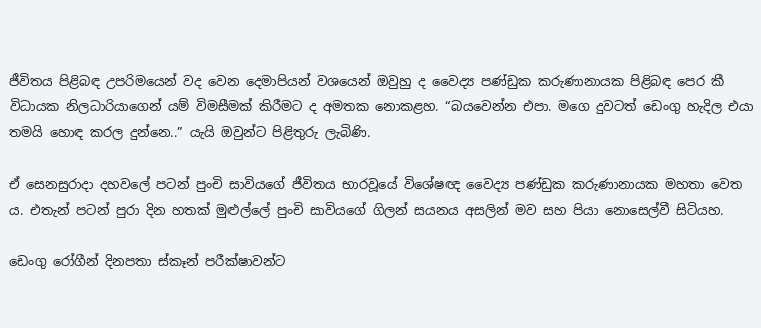ජීවිතය පිළිබඳ උපරිමයෙන් වද වෙන දෙමාපියන් වශයෙන් ඔවුහු ද වෛද්‍ය පණ්ඩුක කරුණානායක පිළිබඳ පෙර කී විධායක නිලධාරියාගෙන් යම් විමසීමක් කිරීමට ද අමතක නොකළහ. “බයවෙන්න එපා. මගෙ දුවටත් ඩෙංගු හැදිල එයා තමයි හොඳ කරල දුන්නෙ..” යැයි ඔවුන්ට පිළිතුරු ලැබිණි.

ඒ සෙනසුරාදා දහවලේ පටන් පුංචි සාවියගේ ජීවිතය භාරවූයේ විශේෂඥ වෛද්‍ය පණ්ඩුක කරුණානායක මහතා වෙත ය. එතැන් පටන් පුරා දින හතක් මුළුල්ලේ පුංචි සාවියගේ ගිලන් සයනය අසලින් මව සහ පියා නොසෙල්වී සිටියහ.

ඩෙංගු රෝගීන් දිනපතා ස්කෑන් පරීක්ෂාවන්ට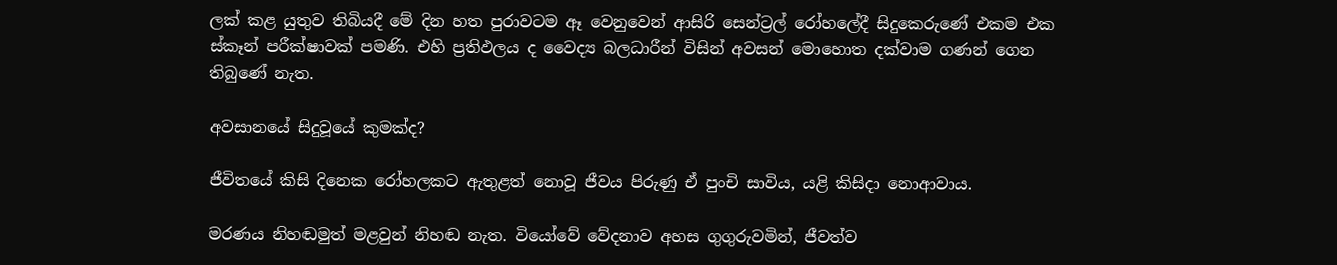ලක් කළ යුතුව තිබියදී මේ දින හත පුරාවටම ඈ වෙනුවෙන් ආසිරි සෙන්ට්‍රල් රෝහලේදී සිදුකෙරුණේ එකම එක ස්කෑන් පරීක්ෂාවක් පමණි. එහි ප්‍රතිඵලය ද වෛද්‍ය බලධාරීන් විසින් අවසන් මොහොත දක්වාම ගණන් ගෙන තිබුණේ නැත.

අවසානයේ සිදුවූයේ කුමක්ද?

ජීවිතයේ කිසි දිනෙක රෝහලකට ඇතුළත් නොවූ ජීවය පිරුණු ඒ පුංචි සාවිය, යළි කිසිදා නොආවාය.

මරණය නිහඬමුත් මළවුන් නිහඬ නැත. වියෝවේ වේදනාව අහස ගුගුරුවමින්, ජීවත්ව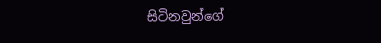සිටිනවුන්ගේ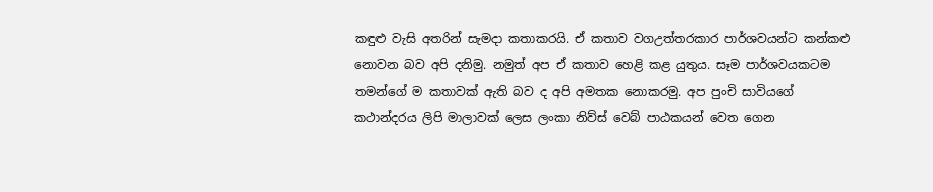කඳුළු වැසි අතරින් සැමදා කතාකරයි. ඒ කතාව වගඋත්තරකාර පාර්ශවයන්ට කන්කළු නොවන බව අපි දනිමු. නමුත් අප ඒ කතාව හෙළි කළ යුතුය. සෑම පාර්ශවයකටම තමන්ගේ ම කතාවක් ඇති බව ද අපි අමතක නොකරමු. අප පුංචි සාවියගේ කථාන්දරය ලිපි මාලාවක් ලෙස ලංකා නිව්ස් වෙබ් පාඨකයන් වෙත ගෙන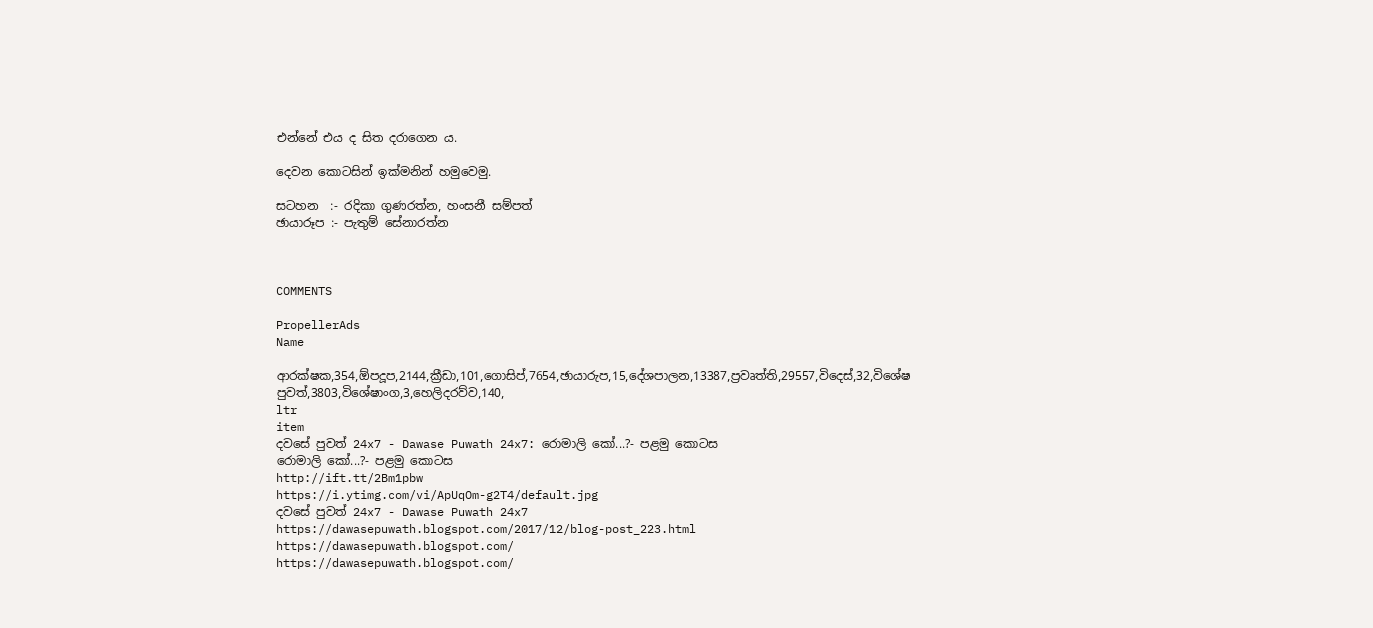එන්නේ එය ද සිත දරාගෙන ය.

දෙවන කොටසින් ඉක්මනින් හමුවෙමු.

සටහන  :- රදිකා ගුණරත්න, හංසනී සම්පත්
ඡායාරූප :- පැතුම් සේනාරත්න



COMMENTS

PropellerAds
Name

ආරක්ෂක,354,ඕපදූප,2144,ක්‍රීඩා,101,ගොසිප්,7654,ඡායාරුප,15,දේශපාලන,13387,ප්‍රවෘත්ති,29557,විදෙස්,32,විශේෂ පුවත්,3803,විශේෂාංග,3,හෙලිදරව්ව,140,
ltr
item
දවසේ පුවත් 24x7 - Dawase Puwath 24x7: රොමාලි කෝ...?- පළමු කොටස
රොමාලි කෝ...?- පළමු කොටස
http://ift.tt/2Bm1pbw
https://i.ytimg.com/vi/ApUqOm-g2T4/default.jpg
දවසේ පුවත් 24x7 - Dawase Puwath 24x7
https://dawasepuwath.blogspot.com/2017/12/blog-post_223.html
https://dawasepuwath.blogspot.com/
https://dawasepuwath.blogspot.com/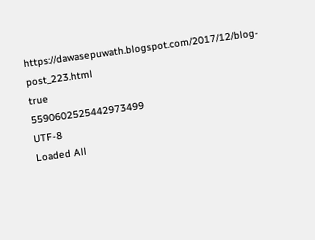https://dawasepuwath.blogspot.com/2017/12/blog-post_223.html
true
5590602525442973499
UTF-8
Loaded All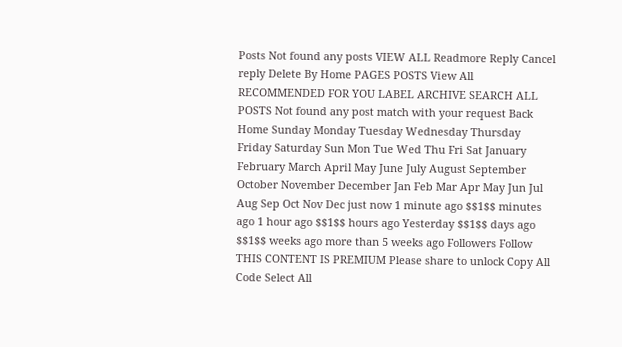Posts Not found any posts VIEW ALL Readmore Reply Cancel reply Delete By Home PAGES POSTS View All RECOMMENDED FOR YOU LABEL ARCHIVE SEARCH ALL POSTS Not found any post match with your request Back Home Sunday Monday Tuesday Wednesday Thursday Friday Saturday Sun Mon Tue Wed Thu Fri Sat January February March April May June July August September October November December Jan Feb Mar Apr May Jun Jul Aug Sep Oct Nov Dec just now 1 minute ago $$1$$ minutes ago 1 hour ago $$1$$ hours ago Yesterday $$1$$ days ago $$1$$ weeks ago more than 5 weeks ago Followers Follow THIS CONTENT IS PREMIUM Please share to unlock Copy All Code Select All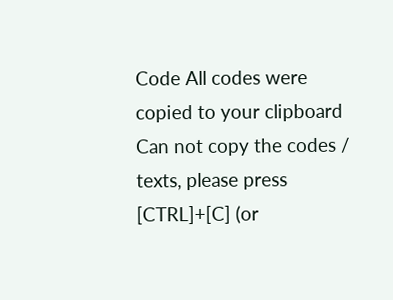Code All codes were copied to your clipboard Can not copy the codes / texts, please press [CTRL]+[C] (or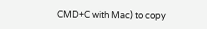CMD+C with Mac) to copy